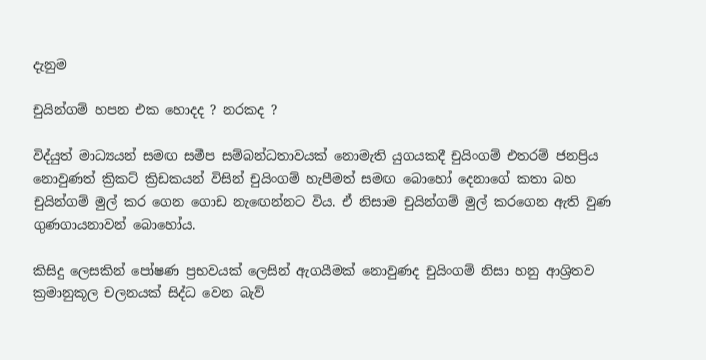දැනුම

චුයින්ගම් හපන එක හොදද ? නරකද ?

විද්යුත් මාධ්‍යයන් සමඟ සමීප සම්බන්ධතාවයක්‌ නොමැති යුගයකදී චුයිංගම් එතරම් ජනප්‍රිය නොවුණත් ක්‍රිකට්‌ ක්‍රිඩකයන් විසින් චුයිංගම් හැපීමත් සමඟ බොහෝ දෙනාගේ කතා බහ චුයින්ගම් මුල් කර ගෙන ගොඩ නැඟෙන්නට විය. ඒ නිසාම චුයින්ගම් මුල් කරගෙන ඇති වුණ ගුණගායනාවන් බොහෝය.

කිසිදු ලෙසකින් පෝෂණ ප්‍රභවයක්‌ ලෙසින් ඇගයීමක්‌ නොවුණද චුයිංගම් නිසා හනු ආශ්‍රිතව ක්‍රමානුකූල චලනයක්‌ සිද්ධ වෙන බැව්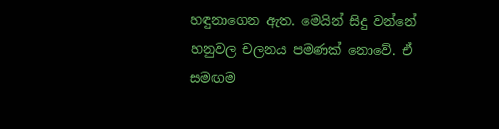හඳුනාගෙන ඇත. මෙයින් සිදු වන්නේ හනුවල චලනය පමණක්‌ නොවේ. ඒ සමඟම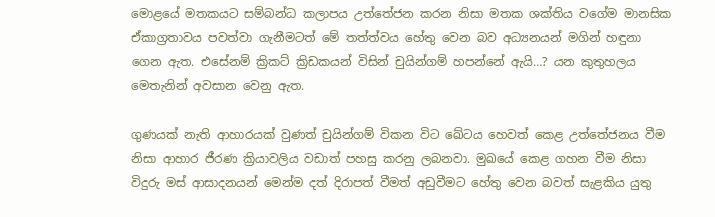මොළයේ මතකයට සම්බන්ධ කලාපය උත්තේජන කරන නිසා මතක ශක්‌තිය වගේම මානසික ඒකාග්‍රතාවය පවත්වා ගැනීමටත් මේ තත්ත්වය හේතු වෙන බව අධ්‍යනයන් මගින් හඳුනා ගෙන ඇත. එසේනම් ක්‍රිකට්‌ ක්‍රිඩකයන් විසින් චුයින්ගම් හපන්නේ ඇයි…? යන කුතුහලය මෙතැනින් අවසාන වෙනු ඇත.

ගුණයක්‌ නැති ආහාරයක්‌ වුණත් චුයින්ගම් විකන විට ඛේටය හෙවත් කෙළ උත්තේජනය වීම නිසා ආහාර ජීරණ ක්‍රියාවලිය වඩාත් පහසු කරනු ලබනවා. මුඛයේ කෙළ ගහන වීම නිසා විදුරු මස්‌ ආසාදනයන් මෙන්ම දත් දිරාපත් වීමත් අඩුවීමට හේතු වෙන බවත් සැළකිය යුතු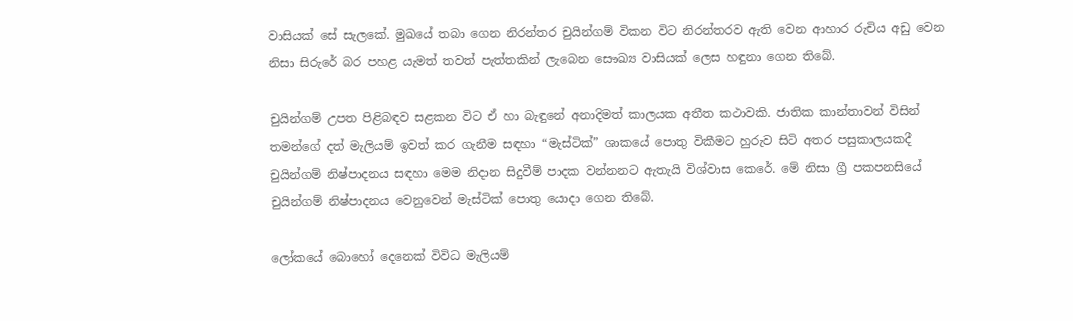වාසියක්‌ සේ සැලකේ. මුඛයේ තබා ගෙන නිරන්තර චුයින්ගම් විකන විට නිරන්තරව ඇති වෙන ආහාර රුචිය අඩු වෙන නිසා සිරුරේ බර පහළ යැමත් තවත් පැත්තකින් ලැබෙන සෞඛ්‍ය වාසියක්‌ ලෙස හඳුනා ගෙන තිබේ.

චුයින්ගම් උපත පිළිබඳව සළකන විට ඒ හා බැඳුනේ අනාදිමත් කාලයක අතීත කථාවකි. ජාතික කාන්තාවන් විසින් තමන්ගේ දත් මැලියම් ඉවත් කර ගැනීම සඳහා “මැස්‌ටික්‌” ශාකයේ පොතු විකීමට හුරුව සිටි අතර පසුකාලයකදී චුයින්ගම් නිෂ්පාදනය සඳහා මෙම නිදාන සිදුවීම් පාදක වන්නනට ඇතැයි විශ්වාස කෙරේ. මේ නිසා ග්‍රී පකපනසියේ චුයින්ගම් නිෂ්පාදනය වෙනුවෙන් මැස්‌ටික්‌ පොතු යොදා ගෙන තිබේ.

ලෝකයේ බොහෝ දෙනෙක්‌ විවිධ මැලියම්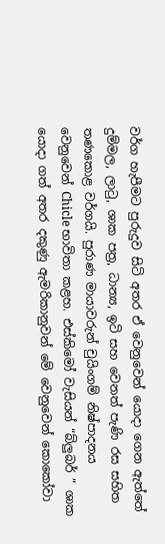වර්ග හැපීමට පුරුදුව සිටි අතර ඒ වෙනුවෙන් යොදා ගෙන ඇත්තේ දුම්මල, ලාටු, ශාක පත්‍ර, ධාන්‍ය, ඉටි සහ වෙනත් පැණි රස සහිත තණකොළ වර්ගයි. පුරාණ මායාවරුන් චුයිංගම් නිෂ්පාදනය වෙනුවෙන් Chicle භාවිතා කළහ. එස්‌කිමෝ වැසියන් “බ්ලුබර් ” ශාක යොදා ගත් අතර දකුණු ඇමරිකානුවන් මේ වෙනුවෙන් කොකෝවා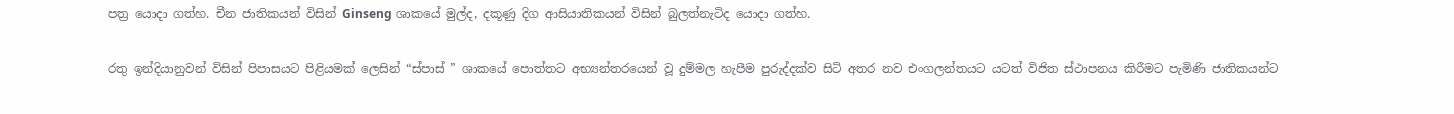පත්‍ර යොදා ගත්හ. චීන ජාතිකයන් විසින් Ginseng ශාකයේ මුල්ද, දකූණු දිග ආසියාතිකයන් විසින් බුලත්නැටිද යොදා ගත්හ.

රතු ඉන්දියානුවන් විසින් පිපාසයට පිළියමක්‌ ලෙසින් “ස්‌පාස්‌ ” ශාකයේ පොත්තට අභ්‍යන්තරයෙන් වූ දුම්මල හැපීම පුරුද්දක්‌ව සිටි අතර නව එංගලන්තයට යටත් විජිත ස්‌ථාපනය කිරීමට පැමිණි ජාතිකයන්ට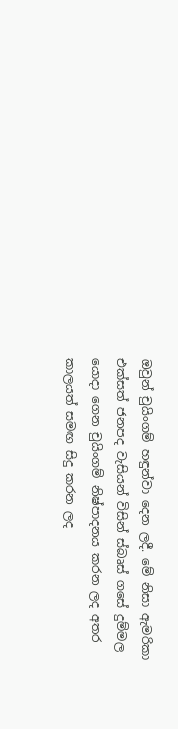ඔවුන් චුයිංගම් හඳුන්වා දෙන ලදී. මේ නිසා ඇමරිකා එක්‌සත් ජනපද වැසියන් විසින් ස්‌බෘස්‌ ගසේ දුම්මල යොදා ගෙන චුයිංගම් නිෂ්පාදනය කරන ලද අතර කාලයත් සමඟ සිදු කරන ලද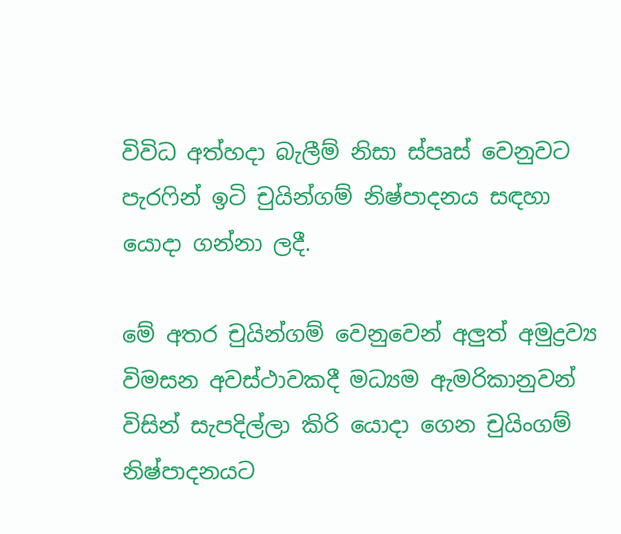විවිධ අත්හදා බැලීම් නිසා ස්‌පෘස්‌ වෙනුවට පැරෆින් ඉටි චුයින්ගම් නිෂ්පාදනය සඳහා යොදා ගන්නා ලදී.

මේ අතර චුයින්ගම් වෙනුවෙන් අලුත් අමුද්‍රව්‍ය විමසන අවස්‌ථාවකදී මධ්‍යම ඇමරිකානුවන් විසින් සැපදිල්ලා කිරි යොදා ගෙන චුයිංගම් නිෂ්පාදනයට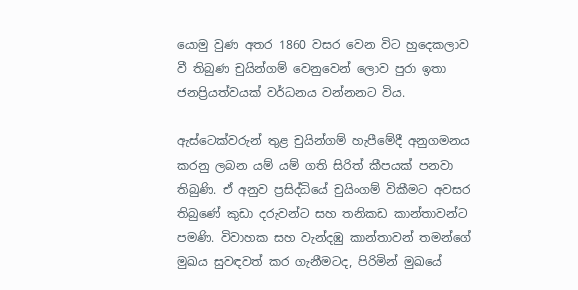යොමු වුණ අතර 1860 වසර වෙන විට හුදෙකලාව වී තිබුණ චුයින්ගම් වෙනුවෙන් ලොව පුරා ඉතා ජනප්‍රියත්වයක්‌ වර්ධනය වන්නනට විය.

ඇස්‌ටෙක්‌වරුන් තුළ චුයින්ගම් හැපීමේදී අනුගමනය කරනු ලබන යම් යම් ගති සිරිත් කීපයක්‌ පනවා තිබුණි. ඒ අනුව ප්‍රසිද්ධියේ චුයිංගම් විකීමට අවසර තිබුණේ කුඩා දරුවන්ට සහ තනිකඩ කාන්තාවන්ට පමණි. විවාහක සහ වැන්දඹු කාන්තාවන් තමන්ගේ මුඛය සුවඳවත් කර ගැනීමටද, පිරිමින් මුඛයේ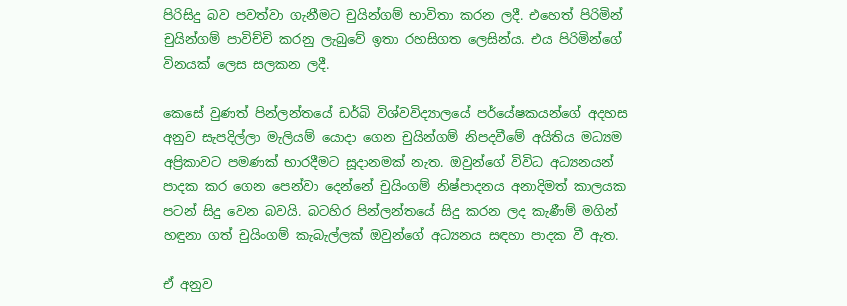පිරිසිදු බව පවත්වා ගැනීමට චුයින්ගම් භාවිතා කරන ලදී. එහෙත් පිරිමින් චුයින්ගම් පාවිච්චි කරනු ලැබුවේ ඉතා රහසිගත ලෙසින්ය. එය පිරිමින්ගේ විනයක්‌ ලෙස සලකන ලදී.

කෙසේ වුණත් පින්ලන්තයේ ඩර්බි විශ්වවිද්‍යාලයේ පර්යේෂකයන්ගේ අදහස අනුව සැපදිල්ලා මැලියම් යොදා ගෙන චුයින්ගම් නිපදවීමේ අයිතිය මධ්‍යම අප්‍රිකාවට පමණක්‌ භාරදීමට සූදානමක්‌ නැත. ඔවුන්ගේ විවිධ අධ්‍යනයන් පාදක කර ගෙන පෙන්වා දෙන්නේ චුයිංගම් නිෂ්පාදනය අනාදිමත් කාලයක පටන් සිදු වෙන බවයි. බටහිර පින්ලන්තයේ සිදු කරන ලද කැණීම් මගින් හඳුනා ගත් චුයිංගම් කැබැල්ලක්‌ ඔවුන්ගේ අධ්‍යනය සඳහා පාදක වී ඇත.

ඒ අනුව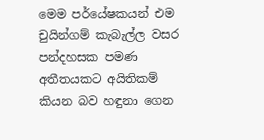මෙම පර්යේෂකයන් එම චුයින්ගම් කැබැල්ල වසර පන්දහසක පමණ අතීතයකට අයිතිකම් කියන බව හඳුනා ගෙන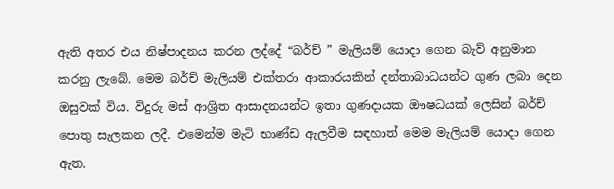ඇති අතර එය නිෂ්පාදනය කරන ලද්දේ “බර්ච් ” මැලියම් යොදා ගෙන බැව් අනුමාන කරනු ලැබේ. මෙම බර්ච් මැලියම් එක්‌තරා ආකාරයකින් දන්තාබාධයන්ට ගුණ ලබා දෙන ඔසුවක්‌ විය. විදුරු මස්‌ ආශ්‍රිත ආසාදනයන්ට ඉතා ගුණදායක ඖෂධයක්‌ ලෙසින් බර්ච් පොතු සැලකන ලදී. එමෙන්ම මැටි භාණ්‌ඩ ඇලවීම සඳහාත් මෙම මැලියම් යොදා ගෙන ඇත.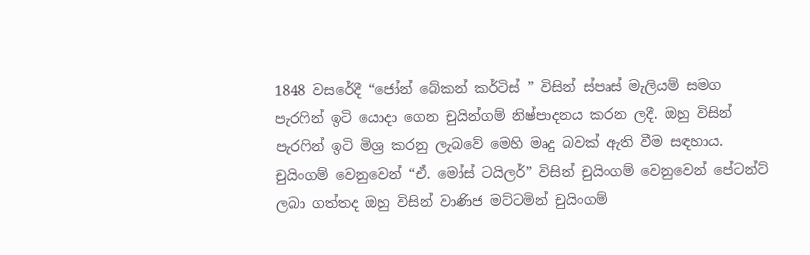1848 වසරේදී “ජෝන් බේකන් කර්ටිස්‌ ” විසින් ස්‌පෘස්‌ මැලියම් සමග පැරෆින් ඉටි යොදා ගෙන චුයින්ගම් නිෂ්පාදනය කරන ලදී. ඔහු විසින් පැරෆින් ඉටි මිශ්‍ර කරනු ලැබවේ මෙහි මෘදු බවක්‌ ඇති වීම සඳහාය. චුයිංගම් වෙනුවෙන් “ඒ. මෝස්‌ ටයිලර්” විසින් චුයිංගම් වෙනුවෙන් පේටන්ට්‌ ලබා ගත්තද ඔහු විසින් වාණිජ මට්‌ටමින් චුයිංගම්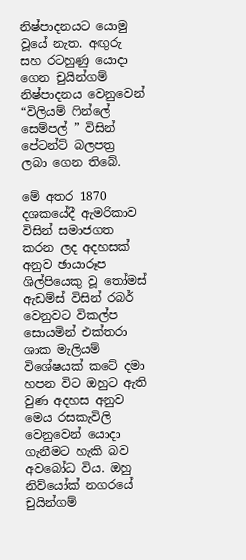නිෂ්පාදනයට යොමු වූයේ නැත. අඟුරු සහ රටහුණු යොදා ගෙන චුයින්ගම් නිෂ්පාදනය වෙනුවෙන් “විලියම් ෆින්ලේ සෙම්පල් ” විසින් පේටන්ට්‌ බලපත්‍ර ලබා ගෙන තිබේ.

මේ අතර 1870 දශකයේදී ඇමරිකාව විසින් සමාජගත කරන ලද අදහසක්‌ අනුව ඡායාරූප ශිල්පියෙකු වූ තෝමස්‌ ඇඩම්ස්‌ විසින් රබර් වෙනුවට විකල්ප සොයමින් එක්‌තරා ශාක මැලියම් විශේෂයක්‌ කටේ දමා හපන විට ඔහුට ඇති වුණ අදහස අනුව මෙය රසකැවිලි වෙනුවෙන් යොදා ගැනීමට හැකි බව අවබෝධ විය. ඔහු නිව්යෝක්‌ නගරයේ චුයින්ගම්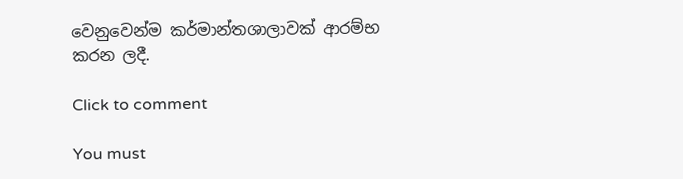වෙනුවෙන්ම කර්මාන්තශාලාවක්‌ ආරම්භ කරන ලදී.

Click to comment

You must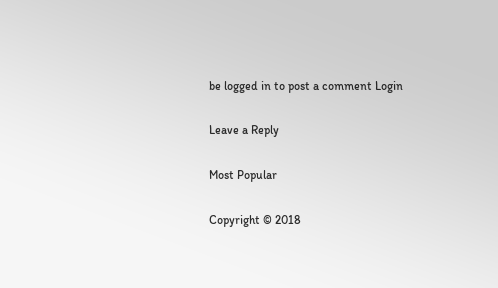be logged in to post a comment Login

Leave a Reply

Most Popular

Copyright © 2018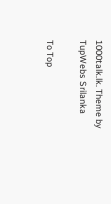1000talk.lk. Theme by TupWebs Srilanka

To Top